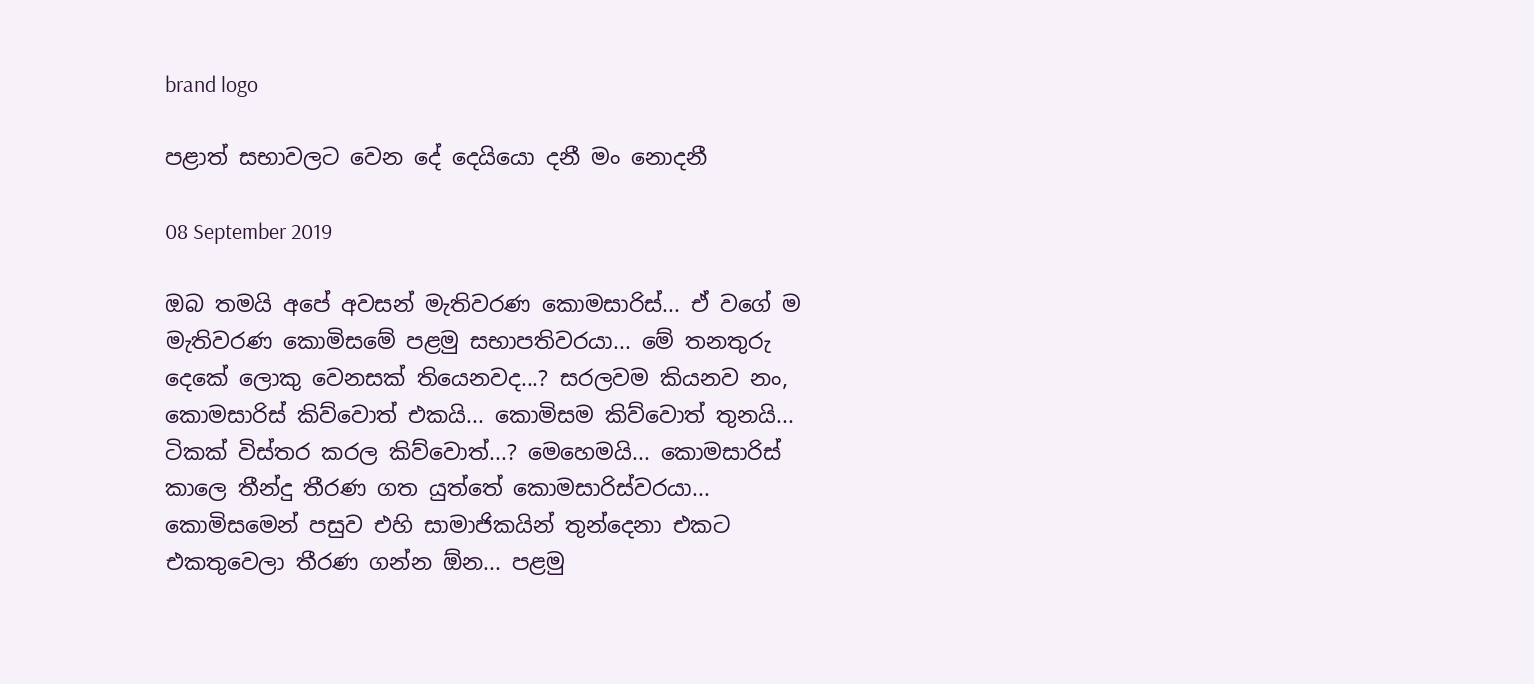brand logo

පළාත් සභාවලට වෙන දේ දෙයියො දනී මං නොදනී

08 September 2019

ඔබ තමයි අපේ අවසන් මැතිවරණ කොමසාරිස්... ඒ වගේ ම මැතිවරණ කොමිසමේ පළමු සභාපතිවරයා... මේ තනතුරු දෙකේ ලොකු වෙනසක් තියෙනවද...? සරලවම කියනව නං, කොමසාරිස් කිව්වොත් එකයි... කොමිසම කිව්වොත් තුනයි... ටිකක් විස්තර කරල කිව්වොත්...? මෙහෙමයි... කොමසාරිස් කාලෙ තීන්දු තීරණ ගත යුත්තේ කොමසාරිස්වරයා... කොමිසමෙන් පසුව එහි සාමාජිකයින් තුන්දෙනා එකට එකතුවෙලා තීරණ ගන්න ඕන... පළමු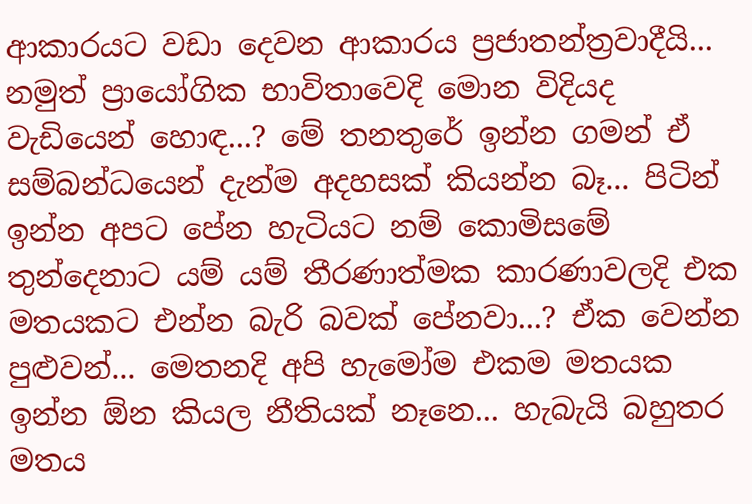ආකාරයට වඩා දෙවන ආකාරය ප්‍රජාතන්ත්‍රවාදීයි... නමුත් ප්‍රායෝගික භාවිතාවෙදි මොන විදියද වැඩියෙන් හොඳ...? මේ තනතුරේ ඉන්න ගමන් ඒ සම්බන්ධයෙන් දැන්ම අදහසක් කියන්න බෑ... පිටින් ඉන්න අපට පේන හැටියට නම් කොමිසමේ තුන්දෙනාට යම් යම් තීරණාත්මක කාරණාවලදි එක මතයකට එන්න බැරි බවක් පේනවා...? ඒක වෙන්න පුළුවන්... මෙතනදි අපි හැමෝම එකම මතයක ඉන්න ඕන කියල නීතියක් නෑනෙ... හැබැයි බහුතර මතය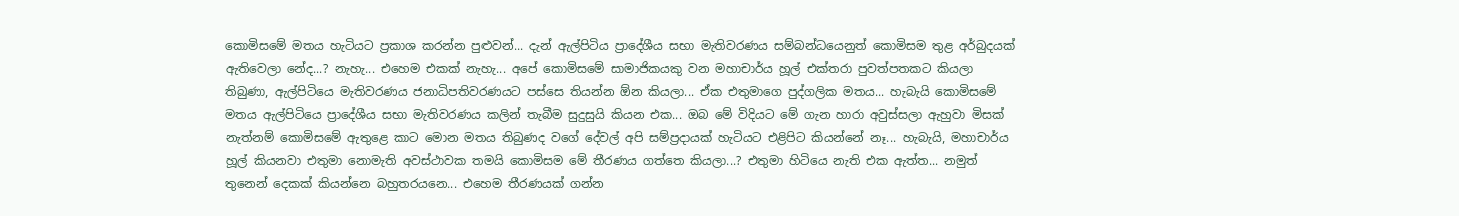කොමිසමේ මතය හැටියට ප්‍රකාශ කරන්න පුළුවන්... දැන් ඇල්පිටිය ප්‍රාදේශීය සභා මැතිවරණය සම්බන්ධයෙනුත් කොමිසම තුළ අර්බුදයක් ඇතිවෙලා නේද...? නැහැ... එහෙම එකක් නැහැ... අපේ කොමිසමේ සාමාජිකයකු වන මහාචාර්ය හූල් එක්තරා පුවත්පතකට කියලා තිබුණා, ඇල්පිටියෙ මැතිවරණය ජනාධිපතිවරණයට පස්සෙ තියන්න ඕන කියලා... ඒක එතුමාගෙ පුද්ගලික මතය... හැබැයි කොමිසමේ මතය ඇල්පිටියෙ ප්‍රාදේශීය සභා මැතිවරණය කලින් තැබීම සුදුසුයි කියන එක... ඔබ මේ විදියට මේ ගැන හාරා අවුස්සලා ඇහුවා මිසක් නැත්නම් කොමිසමේ ඇතුළෙ කාට මොන මතය තිබුණද වගේ දේවල් අපි සම්ප්‍රදායක් හැටියට එළිපිට කියන්නේ නෑ... හැබැයි, මහාචාර්ය හූල් කියනවා එතුමා නොමැති අවස්ථාවක තමයි කොමිසම මේ තීරණය ගත්තෙ කියලා...? එතුමා හිටියෙ නැති එක ඇත්ත... නමුත් තුනෙන් දෙකක් කියන්නෙ බහුතරයනෙ... එහෙම තීරණයක් ගන්න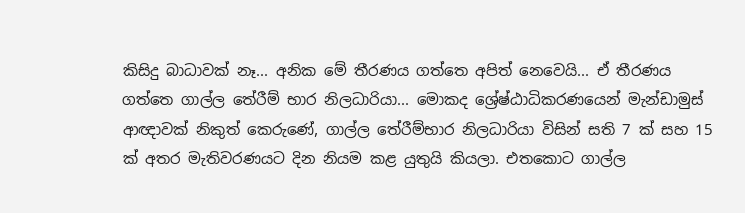කිසිදු බාධාවක් නෑ... අනික මේ තීරණය ගත්තෙ අපිත් නෙවෙයි... ඒ තීරණය ගත්තෙ ගාල්ල තේරීම් භාර නිලධාරියා... මොකද ශ්‍රේෂ්ඨාධිකරණයෙන් මැන්ඩාමුස් ආඥාවක් නිකුත් කෙරුණේ, ගාල්ල තේරීම්භාර නිලධාරියා විසින් සති 7 ක් සහ 15 ක් අතර මැතිවරණයට දින නියම කළ යුතුයි කියලා. එතකොට ගාල්ල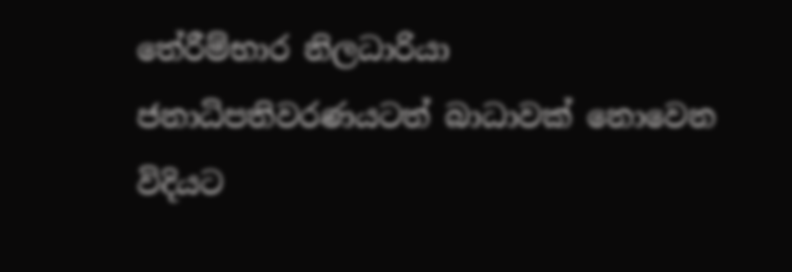තේරීම්භාර නිලධාරියා ජනාධිපතිවරණයටත් බාධාවක් නොවෙන විදියට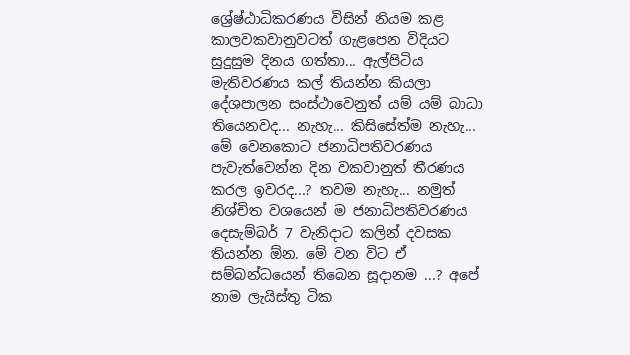ශ්‍රේෂ්ඨාධිකරණය විසින් නියම කළ කාලවකවානුවටත් ගැළපෙන විදියට සුදුසුම දිනය ගත්තා... ඇල්පිටිය මැතිවරණය කල් තියන්න කියලා දේශපාලන සංස්ථාවෙනුත් යම් යම් බාධා තියෙනවද... නැහැ... කිසිසේත්ම නැහැ... මේ වෙනකොට ජනාධිපතිවරණය පැවැත්වෙන්න දින වකවානුත් තීරණය කරල ඉවරද...? තවම නැහැ... නමුත් නිශ්චිත වශයෙන් ම ජනාධිපතිවරණය දෙසැම්බර් 7 වැනිදාට කලින් දවසක තියන්න ඕන. මේ වන විට ඒ සම්බන්ධයෙන් තිබෙන සූදානම ...? අපේ නාම ලැයිස්තු ටික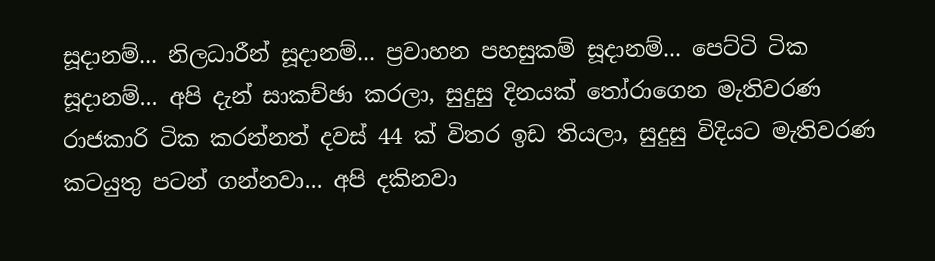සූදානම්... නිලධාරීන් සූදානම්... ප්‍රවාහන පහසුකම් සූදානම්... පෙට්ටි ටික සූදානම්... අපි දැන් සාකච්ඡා කරලා, සුදුසු දිනයක් තෝරාගෙන මැතිවරණ රාජකාරි ටික කරන්නත් දවස් 44 ක් විතර ඉඩ තියලා, සුදුසු විදියට මැතිවරණ කටයුතු පටන් ගන්නවා... අපි දකිනවා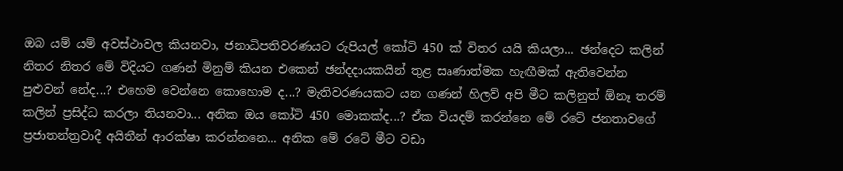ඔබ යම් යම් අවස්ථාවල කියනවා, ජනාධිපතිවරණයට රුපියල් කෝටි 450 ක් විතර යයි කියලා... ඡන්දෙට කලින් නිතර නිතර මේ විදියට ගණන් මිනුම් කියන එකෙන් ඡන්දදායකයින් තුළ සෘණාත්මක හැඟීමක් ඇතිවෙන්න පුළුවන් නේද...? එහෙම වෙන්නෙ කොහොම ද...? මැතිවරණයකට යන ගණන් හිලව් අපි මීට කලිනුත් ඕනෑ තරම් කලින් ප්‍රසිද්ධ කරලා තියනවා... අනික ඔය කෝටි 450 මොකක්ද...? ඒක වියදම් කරන්නෙ මේ රටේ ජනතාවගේ ප්‍රජාතන්ත්‍රවාදී අයිතීන් ආරක්ෂා කරන්නනෙ... අනික මේ රටේ මීට වඩා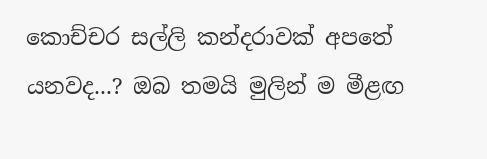කොච්චර සල්ලි කන්දරාවක් අපතේ යනවද...? ඔබ තමයි මුලින් ම මීළඟ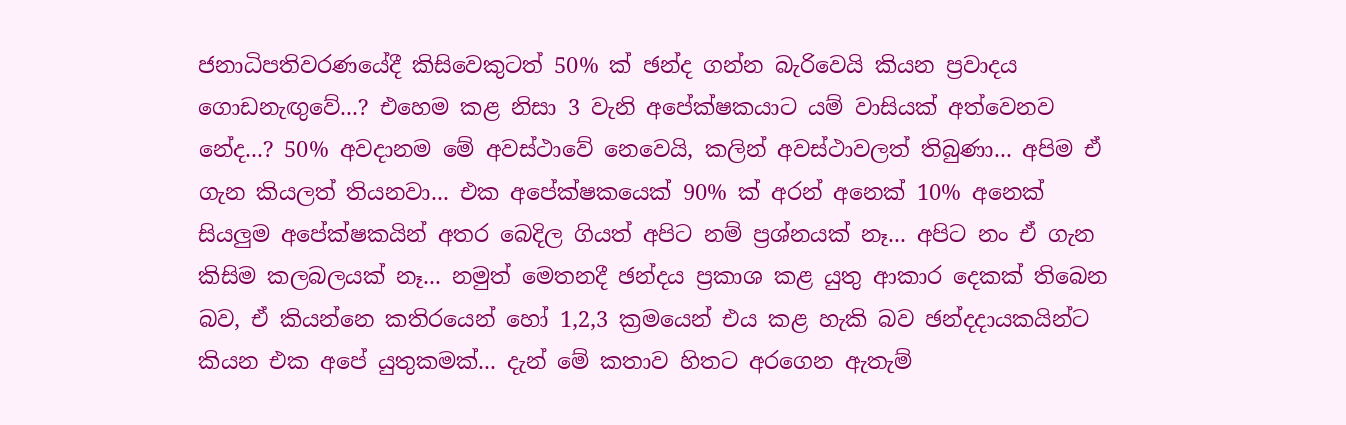ජනාධිපතිවරණයේදී කිසිවෙකුටත් 50% ක් ඡන්ද ගන්න බැරිවෙයි කියන ප්‍රවාදය ගොඩනැඟුවේ...? එහෙම කළ නිසා 3 වැනි අපේක්ෂකයාට යම් වාසියක් අත්වෙනව නේද...? 50% අවදානම මේ අවස්ථාවේ නෙවෙයි, කලින් අවස්ථාවලත් තිබුණා... අපිම ඒ ගැන කියලත් තියනවා... එක අපේක්ෂකයෙක් 90% ක් අරන් අනෙක් 10% අනෙක් සියලුම අපේක්ෂකයින් අතර බෙදිල ගියත් අපිට නම් ප්‍රශ්නයක් නෑ... අපිට නං ඒ ගැන කිසිම කලබලයක් නෑ... නමුත් මෙතනදී ඡන්දය ප්‍රකාශ කළ යුතු ආකාර දෙකක් තිබෙන බව, ඒ කියන්නෙ කතිරයෙන් හෝ 1,2,3 ක්‍රමයෙන් එය කළ හැකි බව ඡන්දදායකයින්ට කියන එක අපේ යුතුකමක්... දැන් මේ කතාව හිතට අරගෙන ඇතැම්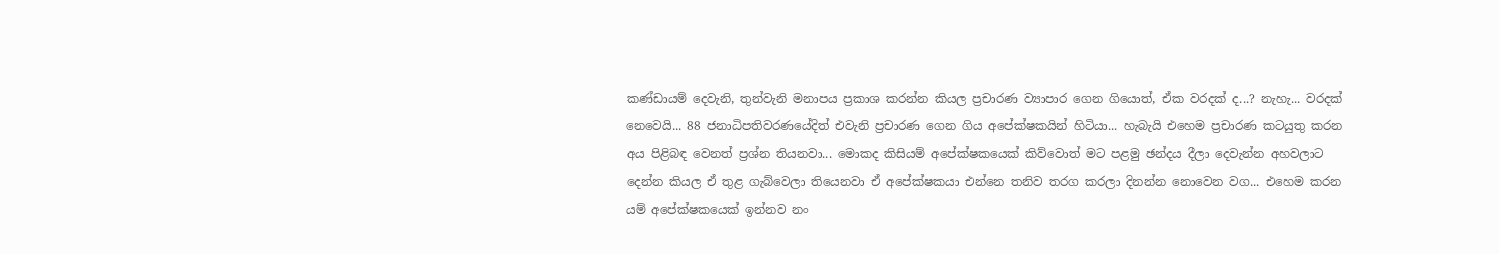කණ්ඩායම් දෙවැනි, තුන්වැනි මනාපය ප්‍රකාශ කරන්න කියල ප්‍රචාරණ ව්‍යාපාර ගෙන ගියොත්, ඒක වරදක් ද...? නැහැ... වරදක් නෙවෙයි... 88 ජනාධිපතිවරණයේදිත් එවැනි ප්‍රචාරණ ගෙන ගිය අපේක්ෂකයින් හිටියා... හැබැයි එහෙම ප්‍රචාරණ කටයුතු කරන අය පිළිබඳ වෙනත් ප්‍රශ්න තියනවා... මොකද කිසියම් අපේක්ෂකයෙක් කිව්වොත් මට පළමු ඡන්දය දීලා දෙවැන්න අහවලාට දෙන්න කියල ඒ තුළ ගැබ්වෙලා තියෙනවා ඒ අපේක්ෂකයා එන්නෙ තනිව තරග කරලා දිනන්න නොවෙන වග... එහෙම කරන යම් අපේක්ෂකයෙක් ඉන්නව නං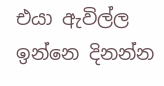එයා ඇවිල්ල ඉන්නෙ දිනන්න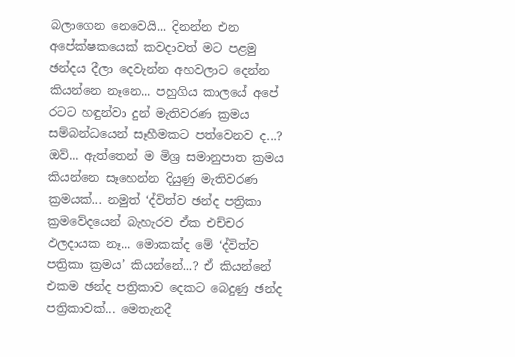බලාගෙන නෙවෙයි... දිනන්න එන අපේක්ෂකයෙක් කවදාවත් මට පළමු ඡන්දය දීලා දෙවැන්න අහවලාට දෙන්න කියන්නෙ නෑනෙ... පහුගිය කාලයේ අපේ රටට හඳුන්වා දුන් මැතිවරණ ක්‍රමය සම්බන්ධයෙන් සෑහීමකට පත්වෙනව ද...? ඔව්... ඇත්තෙන් ම මිශ්‍ර සමානුපාත ක්‍රමය කියන්නෙ සෑහෙන්න දියුණු මැතිවරණ ක්‍රමයක්... නමුත් ‘ද්විත්ව ඡන්ද පත්‍රිකා ක්‍රමවේදයෙන් බැහැරව ඒක එච්චර ඵලදායක නෑ... මොකක්ද මේ ‘ද්විත්ව පත්‍රිකා ක්‍රමය’ කියන්නේ...? ඒ කියන්නේ එකම ඡන්ද පත්‍රිකාව දෙකට බෙදුණු ඡන්ද පත්‍රිකාවක්... මෙතැනදී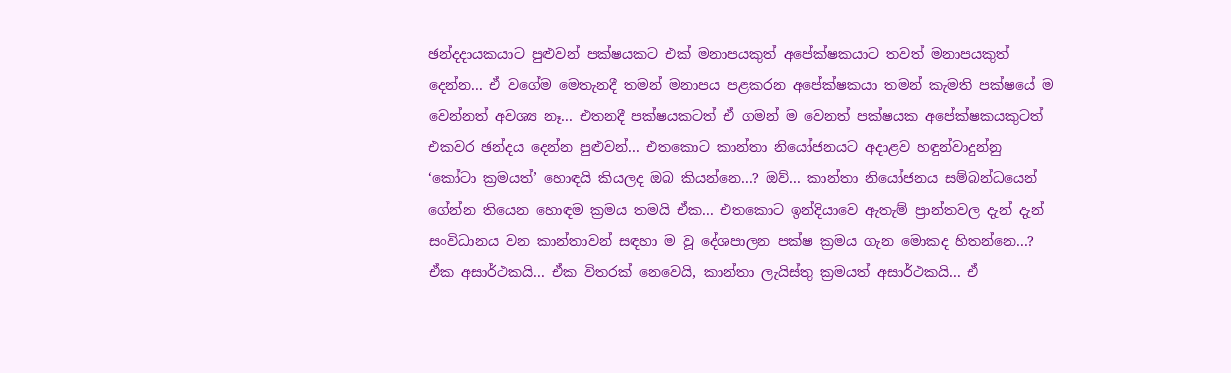ඡන්දදායකයාට පුළුවන් පක්ෂයකට එක් මනාපයකුත් අපේක්ෂකයාට තවත් මනාපයකුත් දෙන්න... ඒ වගේම මෙතැනදී තමන් මනාපය පළකරන අපේක්ෂකයා තමන් කැමති පක්ෂයේ ම වෙන්නත් අවශ්‍ය නෑ... එතනදී පක්ෂයකටත් ඒ ගමන් ම වෙනත් පක්ෂයක අපේක්ෂකයකුටත් එකවර ඡන්දය දෙන්න පුළුවන්... එතකොට කාන්තා නියෝජනයට අදාළව හඳුන්වාදුන්නු ‘කෝටා ක්‍රමයත්’ හොඳයි කියලද ඔබ කියන්නෙ...? ඔව්... කාන්තා නියෝජනය සම්බන්ධයෙන් ගේන්න තියෙන හොඳම ක්‍රමය තමයි ඒක... එතකොට ඉන්දියාවෙ ඇතැම් ප්‍රාන්තවල දැන් දැන් සංවිධානය වන කාන්තාවන් සඳහා ම වූ දේශපාලන පක්ෂ ක්‍රමය ගැන මොකද හිතන්නෙ...? ඒක අසාර්ථකයි... ඒක විතරක් නෙවෙයි, කාන්තා ලැයිස්තු ක්‍රමයත් අසාර්ථකයි... ඒ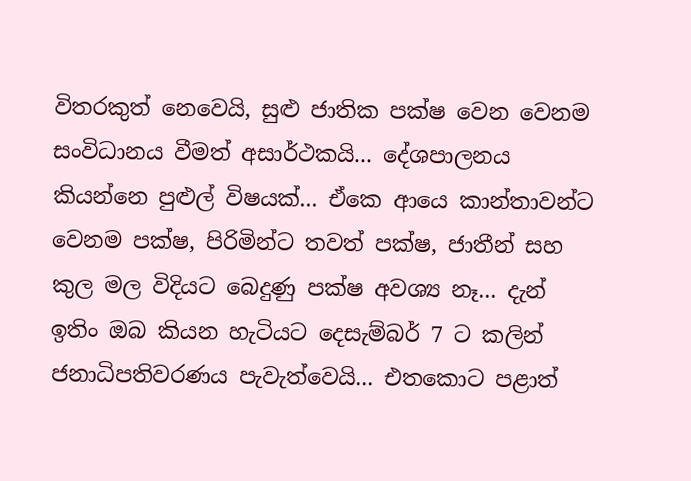විතරකුත් නෙවෙයි, සුළු ජාතික පක්ෂ වෙන වෙනම සංවිධානය වීමත් අසාර්ථකයි... දේශපාලනය කියන්නෙ පුළුල් විෂයක්... ඒකෙ ආයෙ කාන්තාවන්ට වෙනම පක්ෂ, පිරිමින්ට තවත් පක්ෂ, ජාතීන් සහ කුල මල විදියට බෙදුණු පක්ෂ අවශ්‍ය නෑ... දැන් ඉතිං ඔබ කියන හැටියට දෙසැම්බර් 7 ට කලින් ජනාධිපතිවරණය පැවැත්වෙයි... එතකොට පළාත්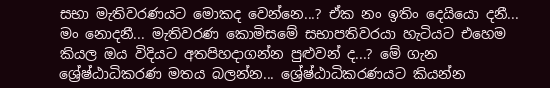සභා මැතිවරණයට මොකද වෙන්නෙ...? ඒක නං ඉතිං දෙයියො දනී... මං නොදනී... මැතිවරණ කොමිසමේ සභාපතිවරයා හැටියට එහෙම කියල ඔය විදියට අතපිහදාගන්න පුළුවන් ද...? මේ ගැන ශ්‍රේෂ්ඨාධිකරණ මතය බලන්න... ශ්‍රේෂ්ඨාධිකරණයට කියන්න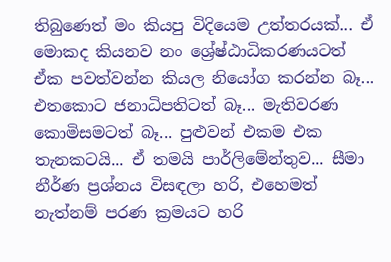තිබුණෙත් මං කියපු විදියෙම උත්තරයක්... ඒ මොකද කියනව නං ශ්‍රේෂ්ඨාධිකරණයටත් ඒක පවත්වන්න කියල නියෝග කරන්න බෑ... එතකොට ජනාධිපතිටත් බෑ... මැතිවරණ කොමිසමටත් බෑ... පුළුවන් එකම එක තැනකටයි... ඒ තමයි පාර්ලිමේන්තුව... සීමා නීර්ණ ප්‍රශ්නය විසඳලා හරි, එහෙමත් නැත්නම් පරණ ක්‍රමයට හරි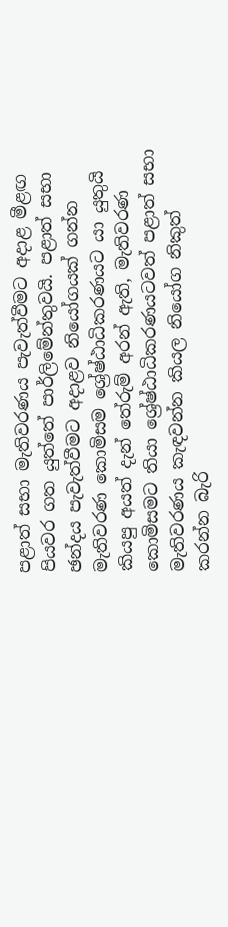පළාත් සභා මැතිවරණය පැවැත්වීමට අදාළ මීළඟ පියවර ගත යුත්තේ පාර්ලිමේන්තුවයි. පළාත් සභා ඡන්දය පැවැත්වීමට අදාළව නියෝගයක් ගන්න මැතිවරණ කොමිසම ශ්‍රේෂ්ඨාධිකරණයට යා යුතුයි කියපු අයත් දැන් තේරුම් අරන් ඇති, මැතිවරණ කොමිසමට තියා ශ්‍රේෂ්ඨාධිකරණයටවත් පළාත් සභා මැතිවරණය කැඳවන්න කියල නියෝග නිකුත් කරන්න බැරි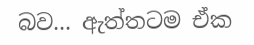බව... ඇත්තටම ඒක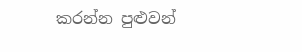කරන්න පුළුවන්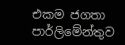එකම ජගතා පාර්ලිමේන්තුව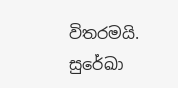විතරමයි. සුරේඛා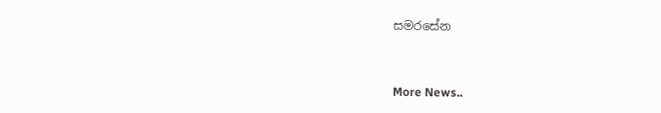සමරසේන


More News..